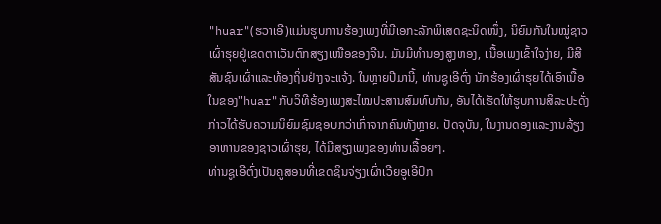"huar"(ຮວາເອີ)ແມ່ນຮູບການຮ້ອງເພງທີ່ມີເອກະລັກພິເສດຊະນິດໜຶ່ງ, ນິຍົມກັນໃນໝູ່ຊາວເຜົ່າຮຸຍຢູ່ເຂດຕາເວັນຕົກສຽງເໜືອຂອງຈີນ. ມັນມີທຳນອງສູງຫອງ, ເນື້ອເພງເຂົ້າໃຈງ່າຍ, ມີສີສັນຊົນເຜົ່າແລະທ້ອງຖິ່ນຢ່າງຈະແຈ້ງ. ໃນຫຼາຍປີມານີ້, ທ່ານຊູເອີຕົ່ງ ນັກຮ້ອງເຜົ່າຮຸຍໄດ້ເອົາເນື້ອໃນຂອງ"huar"ກັບວິທີຮ້ອງເພງສະໄໝປະສານສົມທົບກັນ, ອັນໄດ້ເຮັດໃຫ້ຮູບການສິລະປະດັ່ງກ່າວໄດ້ຮັບຄວາມນິຍົມຊົມຊອບກວ່າເກົ່າຈາກຄົນທັງຫຼາຍ. ປັດຈຸບັນ, ໃນງານດອງແລະງານລ້ຽງອາຫານຂອງຊາວເຜົ່າຮຸຍ, ໄດ້ມີສຽງເພງຂອງທ່ານເລື້ອຍໆ.
ທ່ານຊູເອີຕົ່ງເປັນຄູສອນທີ່ເຂດຊິນຈ່ຽງເຜົ່າເວີຍອູເອີປົກ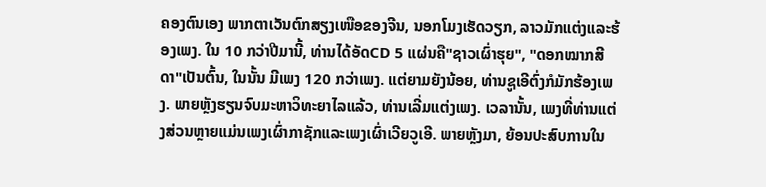ຄອງຕົນເອງ ພາກຕາເວັນຕົກສຽງເໜືອຂອງຈີນ, ນອກໂມງເຮັດວຽກ, ລາວມັກແຕ່ງແລະຮ້ອງເພງ. ໃນ 10 ກວ່າປີມານີ້, ທ່ານໄດ້ອັດCD 5 ແຜ່ນຄື"ຊາວເຜົ່າຮຸຍ", "ດອກໝາກສີດາ"ເປັນຕົ້ນ, ໃນນັ້ນ ມີເພງ 120 ກວ່າເພງ. ແຕ່ຍາມຍັງນ້ອຍ, ທ່ານຊູເອີຕົ່ງກໍມັກຮ້ອງເພງ. ພາຍຫຼັງຮຽນຈົບມະຫາວິທະຍາໄລແລ້ວ, ທ່ານເລີ່ມແຕ່ງເພງ. ເວລານັ້ນ, ເພງທີ່ທ່ານແຕ່ງສ່ວນຫຼາຍແມ່ນເພງເຜົ່າກາຊັກແລະເພງເຜົ່າເວີຍວູເອີ. ພາຍຫຼັງມາ, ຍ້ອນປະສົບການໃນ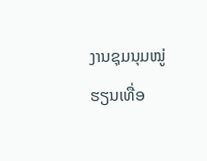ງານຊຸມນຸມໝູ່ຮຽນເທື່ອ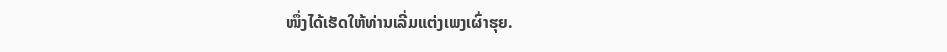ໜຶ່ງໄດ້ເຮັດໃຫ້ທ່ານເລີ່ມແຕ່ງເພງເຜົ່າຮຸຍ.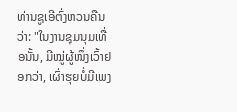ທ່ານຊູເອີຕົ່ງຫວນຄືນວ່າ: "ໃນງານຊຸມນຸມເທື່ອນັ້ນ, ມີໝູ່ຜູ້ໜຶ່ງເວົ້າຢອກວ່າ, ເຜົ່າຮຸຍບໍ່ມີເພງ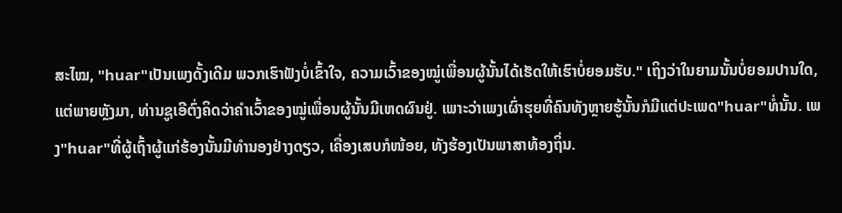ສະໄໝ, "huar"ເປັນເພງດັ້ງເດີມ ພວກເຮົາຟັງບໍ່ເຂົ້າໃຈ, ຄວາມເວົ້າຂອງໝູ່ເພື່ອນຜູ້ນັ້ນໄດ້ເຮັດໃຫ້ເຮົາບໍ່ຍອມຮັບ." ເຖິງວ່າໃນຍາມນັ້ນບໍ່ຍອມປານໃດ, ແຕ່ພາຍຫຼັງມາ, ທ່ານຊູເອີຕົ່ງຄິດວ່າຄຳເວົ້າຂອງໝູ່ເພື່ອນຜູ້ນັ້ນມີເຫດຜົນຢູ່. ເພາະວ່າເພງເຜົ່າຮຸຍທີ່ຄົນທັງຫຼາຍຮູ້ນັ້ນກໍມີແຕ່ປະເພດ"huar"ທໍ່ນັ້ນ. ເພງ"huar"ທີ່ຜູ້ເຖົ້າຜູ້ແກ່ຮ້ອງນັ້ນມີທຳນອງຢ່າງດຽວ, ເຄື່ອງເສບກໍໜ້ອຍ, ທັງຮ້ອງເປັນພາສາທ້ອງຖິ່ນ.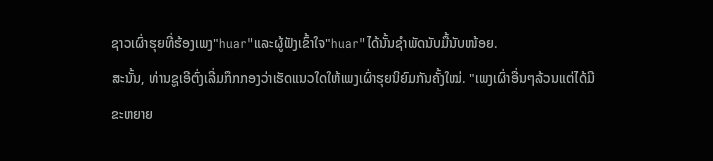ຊາວເຜົ່າຮຸຍທີ່ຮ້ອງເພງ"huar"ແລະຜູ້ຟັງເຂົ້າໃຈ"huar"ໄດ້ນັ້ນຊຳພັດນັບມື້ນັບໜ້ອຍ.
ສະນັ້ນ, ທ່ານຊູເອີຕົ່ງເລີ່ມກຶກກອງວ່າເຮັດແນວໃດໃຫ້ເພງເຜົ່າຮຸຍນິຍົມກັນຄັ້ງໃໝ່. "ເພງເຜົ່າອື່ນໆລ້ວນແຕ່ໄດ້ມີຂະຫຍາຍ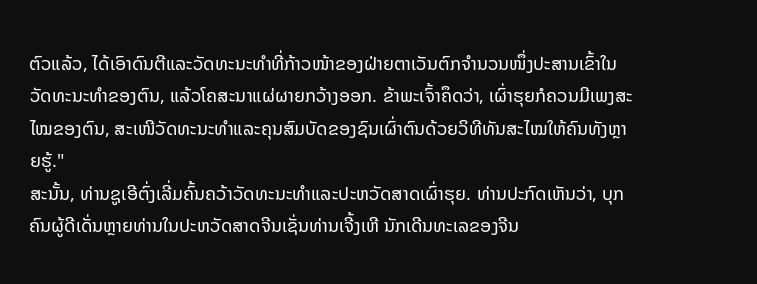ຕົວແລ້ວ, ໄດ້ເອົາດົນຕີແລະວັດທະນະທຳທີ່ກ້າວໜ້າຂອງຝ່າຍຕາເວັນຕົກຈຳນວນໜຶ່ງປະສານເຂົ້າໃນວັດທະນະທຳຂອງຕົນ, ແລ້ວໂຄສະນາແຜ່ຜາຍກວ້າງອອກ. ຂ້າພະເຈົ້າຄຶດວ່າ, ເຜົ່າຮຸຍກໍຄວນມີເພງສະໄໝຂອງຕົນ, ສະເໜີວັດທະນະທຳແລະຄຸນສົມບັດຂອງຊົນເຜົ່າຕົນດ້ວຍວິທີທັນສະໄໝໃຫ້ຄົນທັງຫຼາຍຮູ້."
ສະນັ້ນ, ທ່ານຊູເອີຕົ່ງເລີ່ມຄົ້ນຄວ້າວັດທະນະທຳແລະປະຫວັດສາດເຜົ່າຮຸຍ. ທ່ານປະກົດເຫັນວ່າ, ບຸກຄົນຜູ້ດີເດັ່ນຫຼາຍທ່ານໃນປະຫວັດສາດຈີນເຊັ່ນທ່ານເຈີ້ງເຫີ ນັກເດີນທະເລຂອງຈີນ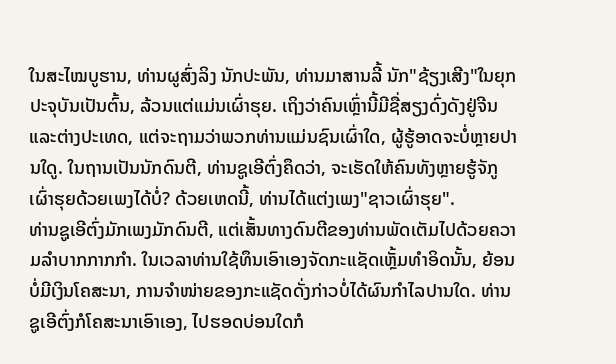ໃນສະໄໝບູຮານ, ທ່ານຜູສົ່ງລິງ ນັກປະພັນ, ທ່ານມາສານລີ້ ນັກ"ຊ້ຽງເສີງ"ໃນຍຸກປະຈຸບັນເປັນຕົ້ນ, ລ້ວນແຕ່ແມ່ນເຜົ່າຮຸຍ. ເຖິງວ່າຄົນເຫຼົ່ານີ້ມີຊື່ສຽງດົ່ງດັງຢູ່ຈີນແລະຕ່າງປະເທດ, ແຕ່ຈະຖາມວ່າພວກທ່ານແມ່ນຊົນເຜົ່າໃດ, ຜູ້ຮູ້ອາດຈະບໍ່ຫຼາຍປານໃດູ. ໃນຖານເປັນນັກດົນຕີ, ທ່ານຊູເອີຕົ່ງຄຶດວ່າ, ຈະເຮັດໃຫ້ຄົນທັງຫຼາຍຮູ້ຈັກູເຜົ່າຮຸຍດ້ວຍເພງໄດ້ບໍ່? ດ້ວຍເຫດນີ້, ທ່ານໄດ້ແຕ່ງເພງ"ຊາວເຜົ່າຮຸຍ".
ທ່ານຊູເອີຕົ່ງມັກເພງມັກດົນຕີ, ແຕ່ເສັ້ນທາງດົນຕີຂອງທ່ານພັດເຕັມໄປດ້ວຍຄວາມລຳບາກກາກກຳ. ໃນເວລາທ່ານໃຊ້ທຶນເອົາເອງຈັດກະແຊັດເຫຼັ້ມທຳອິດນັ້ນ, ຍ້ອນບໍ່ມີເງິນໂຄສະນາ, ການຈຳໜ່າຍຂອງກະແຊັດດັ່ງກ່າວບໍ່ໄດ້ຜົນກຳໄລປານໃດ. ທ່ານຊູເອີຕົ່ງກໍໂຄສະນາເອົາເອງ, ໄປຮອດບ່ອນໃດກໍ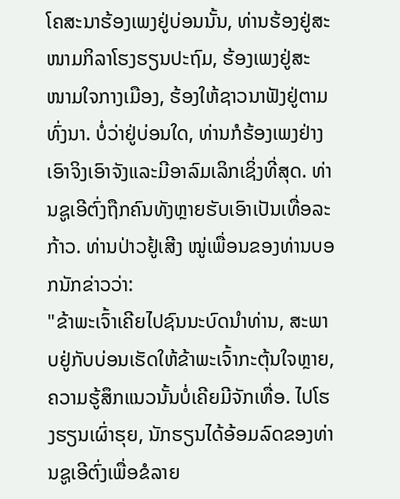ໂຄສະນາຮ້ອງເພງຢູ່ບ່ອນນັ້ນ, ທ່ານຮ້ອງຢູ່ສະໜາມກິລາໂຮງຮຽນປະຖົມ, ຮ້ອງເພງຢູ່ສະໜາມໃຈກາງເມືອງ, ຮ້ອງໃຫ້ຊາວນາຟັງຢູ່ຕາມທົ່ງນາ. ບໍ່ວ່າຢູ່ບ່ອນໃດ, ທ່ານກໍຮ້ອງເພງຢ່າງເອົາຈິງເອົາຈັງແລະມີອາລົມເລິກເຊິ່ງທີ່ສຸດ. ທ່ານຊູເອີຕົ່ງຖືກຄົນທັງຫຼາຍຮັບເອົາເປັນເທື່ອລະກ້າວ. ທ່ານປ່າວຢູ້ເສີງ ໝູ່ເພື່ອນຂອງທ່ານບອກນັກຂ່າວວ່າ:
"ຂ້າພະເຈົ້າເຄີຍໄປຊົນນະບົດນຳທ່ານ, ສະພາບຢູ່ກັບບ່ອນເຮັດໃຫ້ຂ້າພະເຈົ້າກະຕຸ້ນໃຈຫຼາຍ, ຄວາມຮູ້ສຶກແນວນັ້ນບໍ່ເຄີຍມີຈັກເທື່ອ. ໄປໂຮງຮຽນເຜົ່າຮຸຍ, ນັກຮຽນໄດ້ອ້ອມລົດຂອງທ່ານຊູເອີຕົ່ງເພື່ອຂໍລາຍ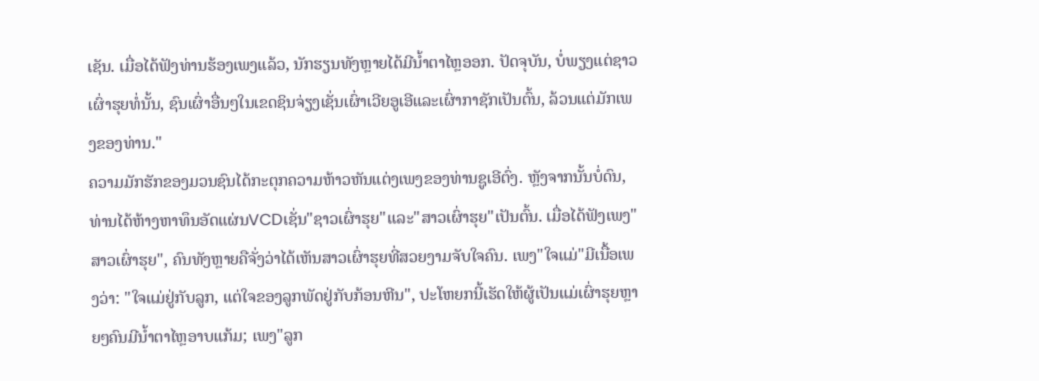ເຊັນ. ເມື່ອໄດ້ຟັງທ່ານຮ້ອງເພງແລ້ວ, ນັກຮຽນທັງຫຼາຍໄດ້ມີນ້ຳຕາໄຫຼອອກ. ປັດຈຸບັນ, ບໍ່ພຽງແຕ່ຊາວເຜົ່າຮຸຍທໍ່ນັ້ນ, ຊົນເຜົ່າອື່ນໆໃນເຂດຊິນຈ່ຽງເຊັ່ນເຜົ່າເວີຍອູເອີແລະເຜົ່າກາຊັກເປັນຕົ້ນ, ລ້ວນແຕ່ມັກເພງຂອງທ່ານ."
ຄວາມມັກຮັກຂອງມວນຊົນໄດ້ກະຕຸກຄວາມຫ້າວຫັນແຕ່ງເພງຂອງທ່ານຊູເອີຕົ່ງ. ຫຼັງຈາກນັ້ນບໍ່ດົນ, ທ່ານໄດ້ຫ້າງຫາທຶນອັດແຜ່ນVCDເຊັ່ນ"ຊາວເຜົ່າຮຸຍ"ແລະ"ສາວເຜົ່າຮຸຍ"ເປັນຕົ້ນ. ເມື່ອໄດ້ຟັງເພງ"ສາວເຜົ່າຮຸຍ", ຄົນທັງຫຼາຍຄືຈັ່ງວ່າໄດ້ເຫັນສາວເຜົ່າຮຸຍທີ່ສວຍງາມຈັບໃຈຄົນ. ເພງ"ໃຈແມ່"ມີເນື້ອເພງວ່າ: "ໃຈແມ່ຢູ່ກັບລູກ, ແຕ່ໃຈຂອງລູກພັດຢູ່ກັບກ້ອນຫີນ", ປະໂຫຍກນີ້ເຮັດໃຫ້ຜູ້ເປັນແມ່ເຜົ່າຮຸຍຫຼາຍໆຄົນມີນ້ຳຕາໄຫຼອາບແກ້ມ; ເພງ"ລູກ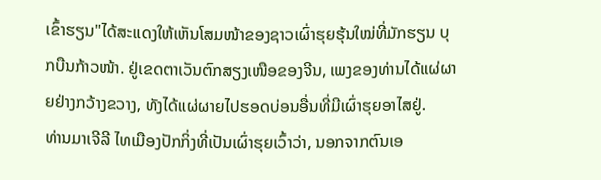ເຂົ້າຮຽນ"ໄດ້ສະແດງໃຫ້ເຫັນໂສມໜ້າຂອງຊາວເຜົ່າຮຸຍຮຸ້ນໃໝ່ທີ່ມັກຮຽນ ບຸກບືນກ້າວໜ້າ. ຢູ່ເຂດຕາເວັນຕົກສຽງເໜືອຂອງຈີນ, ເພງຂອງທ່ານໄດ້ແຜ່ຜາຍຢ່າງກວ້າງຂວາງ, ທັງໄດ້ແຜ່ຜາຍໄປຮອດບ່ອນອື່ນທີ່ມີເຜົ່າຮຸຍອາໄສຢູ່.
ທ່ານມາເຈີລີ ໄທເມືອງປັກກິ່ງທີ່ເປັນເຜົ່າຮຸຍເວົ້າວ່າ, ນອກຈາກຕົນເອ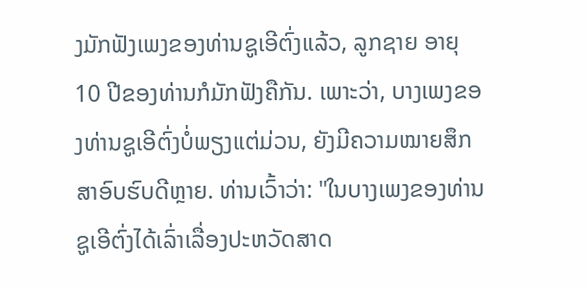ງມັກຟັງເພງຂອງທ່ານຊູເອີຕົ່ງແລ້ວ, ລູກຊາຍ ອາຍຸ 10 ປີຂອງທ່ານກໍມັກຟັງຄືກັນ. ເພາະວ່າ, ບາງເພງຂອງທ່ານຊູເອີຕົ່ງບໍ່ພຽງແຕ່ມ່ວນ, ຍັງມີຄວາມໝາຍສຶກສາອົບຮົບດີຫຼາຍ. ທ່ານເວົ້າວ່າ: "ໃນບາງເພງຂອງທ່ານຊູເອີຕົ່ງໄດ້ເລົ່າເລື່ອງປະຫວັດສາດ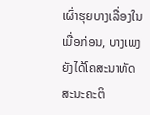ເຜົ່າຮຸຍບາງເລື່ອງໃນເມື່ອກ່ອນ, ບາງເພງຍັງໄດ້ໂຄສະນາທັດສະນະຄະຕິ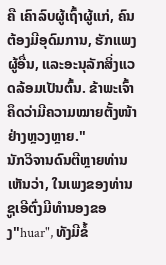ຄື ເຄົາລົບຜູ້ເຖົ້າຜູ້ແກ່, ຄົນຕ້ອງມີອຸດົມການ, ຮັກແພງຜູ້ອື່ນ, ແລະອະນຸລັກສິ່ງແວດລ້ອມເປັນຕົ້ນ. ຂ້າພະເຈົ້າຄຶດວ່າມີຄວາມໝາຍຕັ້ງໜ້າຢ່າງຫຼວງຫຼາຍ."
ນັກວິຈານດົນຕີຫຼາຍທ່ານເຫັນວ່າ, ໃນເພງຂອງທ່ານຊູເອີຕົ່ງມີທຳນອງຂອງ"huar", ທັງມີຂໍ້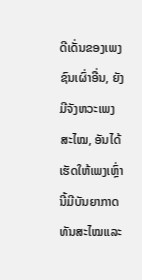ດີເດັ່ນຂອງເພງຊົນເຜົ່າອື່ນ, ຍັງມີຈັງຫວະເພງສະໄໝ, ອັນໄດ້ເຮັດໃຫ້ເພງເຫຼົ່ານີ້ມີບັນຍາກາດທັນສະໄໝແລະ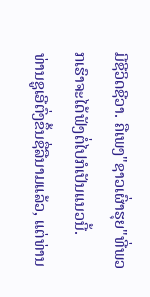ມີຊີວິດຊີວາ. ຄືເພງ"ຊາວເຜົ່າຮຸຍ"ທີ່ພວກເຮົາຈະໄດ້ຟັງຕໍ່ໄປກໍເປັນແນວນີ້.
ທ່ານຊູເອີຕົ່ງຂຶ້ນຊື່ລືນາມແລ້ວ, ແຕ່ທ່ານ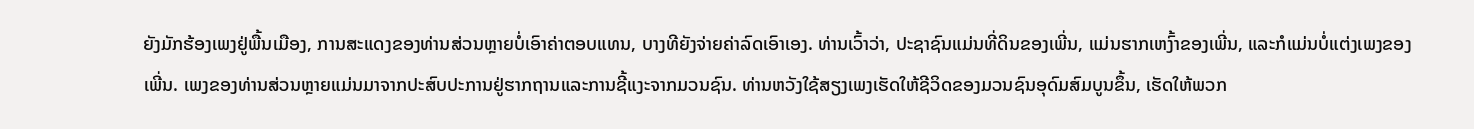ຍັງມັກຮ້ອງເພງຢູ່ພື້ນເມືອງ, ການສະແດງຂອງທ່ານສ່ວນຫຼາຍບໍ່ເອົາຄ່າຕອບແທນ, ບາງທີຍັງຈ່າຍຄ່າລົດເອົາເອງ. ທ່ານເວົ້າວ່າ, ປະຊາຊົນແມ່ນທີ່ດິນຂອງເພີ່ນ, ແມ່ນຮາກເຫງົ້າຂອງເພີ່ນ, ແລະກໍແມ່ນບໍ່ແຕ່ງເພງຂອງເພີ່ນ. ເພງຂອງທ່ານສ່ວນຫຼາຍແມ່ນມາຈາກປະສົບປະການຢູ່ຮາກຖານແລະການຊີ້ແງະຈາກມວນຊົນ. ທ່ານຫວັງໃຊ້ສຽງເພງເຮັດໃຫ້ຊີວິດຂອງມວນຊົນອຸດົມສົມບູນຂຶ້ນ, ເຮັດໃຫ້ພວກ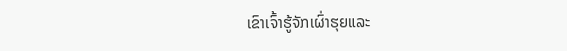ເຂົາເຈົ້າຮູ້ຈັກເຜົ່າຮຸຍແລະ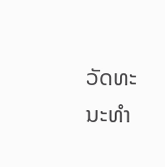ວັດທະນະທຳ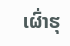ເຜົ່າຮຸ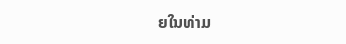ຍໃນທ່າມ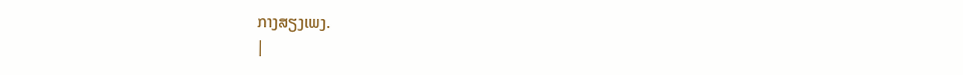ກາງສຽງເພງ.
|